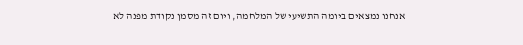אנחנו נמצאים ביומה התשיעי של המלחמה, ויום זה מסמן נקודת מפנה לא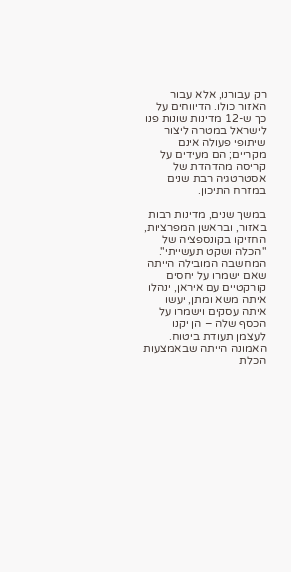רק עבורנו, אלא עבור האזור כולו. הדיווחים על כך ש-12 מדינות שונות פנו לישראל במטרה ליצור שיתופי פעולה אינם מקריים; הם מעידים על קריסה מהדהדת של אסטרטגיה רבת שנים במזרח התיכון.

במשך שנים, מדינות רבות באזור, ובראשן המפרציות, החזיקו בקונספציה של "הכלה ושקט תעשייתי". המחשבה המובילה הייתה שאם ישמרו על יחסים קורקטיים עם איראן, ינהלו איתה משא ומתן, יעשו איתה עסקים וישמרו על הכסף שלה – הן יקנו לעצמן תעודת ביטוח. האמונה הייתה שבאמצעות הכלת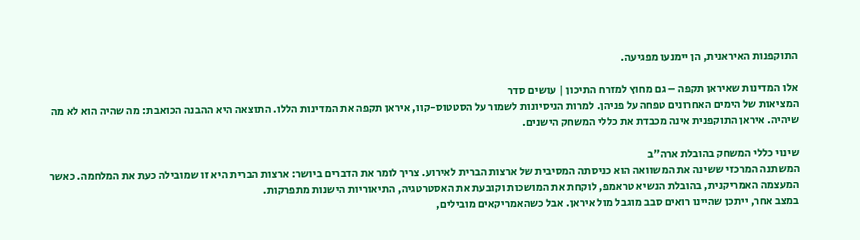התוקפנות האיראנית, הן יימנעו מפגיעה.

אלו המדינות שאיראן תקפה – גם מחוץ למזרח התיכון | עושים סדר
המציאות של הימים האחרונים טפחה על פניהן. למרות הניסיונות לשמור על הסטטוס-קוו, איראן תקפה את המדינות הללו. התוצאה היא ההבנה הכואבת: מה שהיה הוא לא מה שיהיה. איראן התוקפנית אינה מכבדת את כללי המשחק הישנים.

שינוי כללי המשחק בהובלת ארה"ב
המשתנה המרכזי ששינה את המשוואה הוא כניסתה המסיבית של ארצות הברית לאירוע. צריך לומר את הדברים ביושר: ארצות הברית היא זו שמובילה כעת את המלחמה. כאשר המעצמה האמריקנית, בהובלת הנשיא טראמפ, לוקחת את המושכות וקובעת את האסטרטגיה, התיאוריות הישנות מתפרקות.
במצב אחר, ייתכן שהיינו רואים סבב מוגבל מול איראן. אבל כשהאמריקאים מובילים,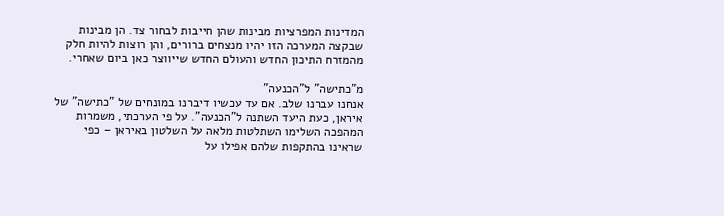המדינות המפרציות מבינות שהן חייבות לבחור צד. הן מבינות שבקצה המערכה הזו יהיו מנצחים ברורים, והן רוצות להיות חלק מהמזרח התיכון החדש והעולם החדש שייווצר כאן ביום שאחרי.

מ"כתישה" ל"הכנעה"
אנחנו עברנו שלב. אם עד עכשיו דיברנו במונחים של "כתישה" של איראן, כעת היעד השתנה ל"הכנעה". על פי הערכתי, משמרות המהפכה השלימו השתלטות מלאה על השלטון באיראן – כפי שראינו בהתקפות שלהם אפילו על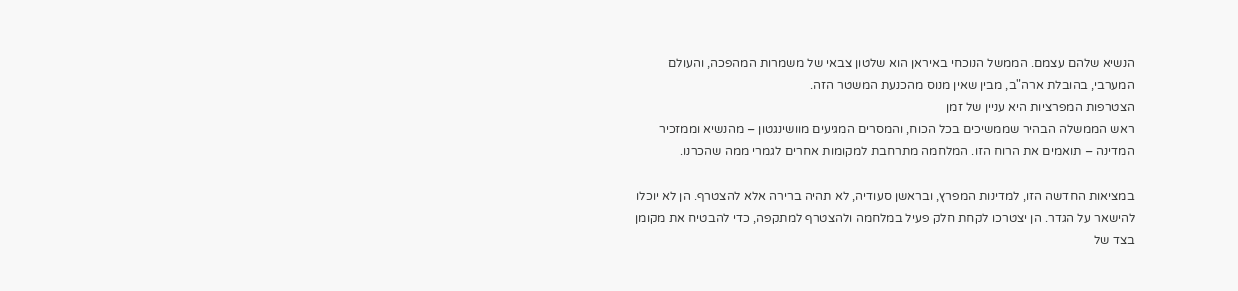הנשיא שלהם עצמם. הממשל הנוכחי באיראן הוא שלטון צבאי של משמרות המהפכה, והעולם המערבי, בהובלת ארה"ב, מבין שאין מנוס מהכנעת המשטר הזה.
הצטרפות המפרציות היא עניין של זמן
ראש הממשלה הבהיר שממשיכים בכל הכוח, והמסרים המגיעים מוושינגטון – מהנשיא וממזכיר המדינה – תואמים את הרוח הזו. המלחמה מתרחבת למקומות אחרים לגמרי ממה שהכרנו.

במציאות החדשה הזו, למדינות המפרץ, ובראשן סעודיה, לא תהיה ברירה אלא להצטרף. הן לא יוכלו להישאר על הגדר. הן יצטרכו לקחת חלק פעיל במלחמה ולהצטרף למתקפה, כדי להבטיח את מקומן בצד של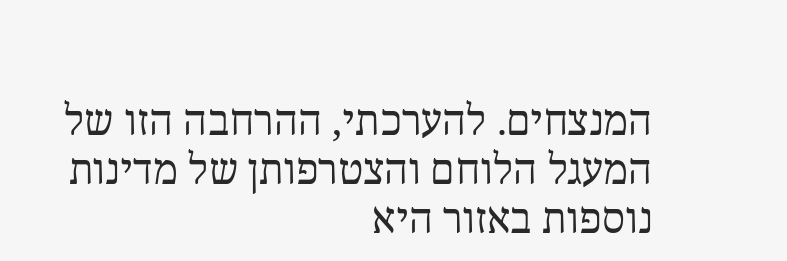המנצחים. להערכתי, ההרחבה הזו של המעגל הלוחם והצטרפותן של מדינות נוספות באזור היא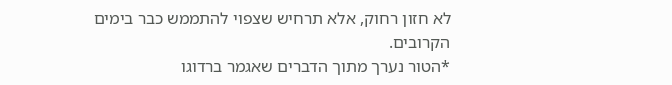לא חזון רחוק, אלא תרחיש שצפוי להתממש כבר בימים הקרובים.
*הטור נערך מתוך הדברים שאגמר ברדוגו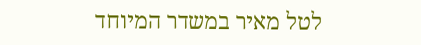לטל מאיר במשדר המיוחד